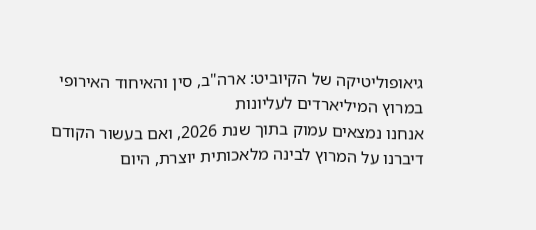גיאופוליטיקה של הקיוביט: ארה"ב, סין והאיחוד האירופי במרוץ המיליארדים לעליונות
אנחנו נמצאים עמוק בתוך שנת 2026, ואם בעשור הקודם דיברנו על המרוץ לבינה מלאכותית יוצרת, היום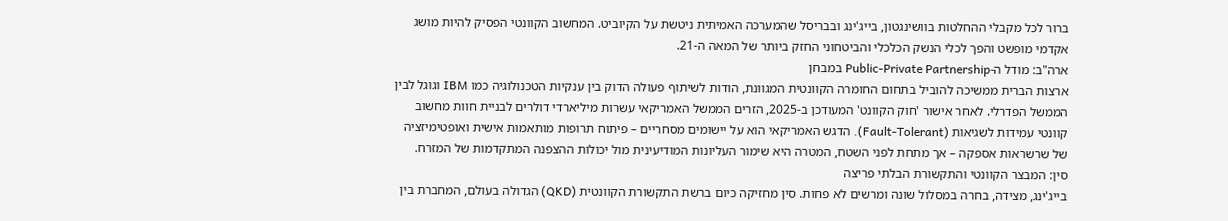ברור לכל מקבלי ההחלטות בוושינגטון, בייג'ינג ובבריסל שהמערכה האמיתית ניטשת על הקיוביט. המחשוב הקוונטי הפסיק להיות מושג אקדמי מופשט והפך לכלי הנשק הכלכלי והביטחוני החזק ביותר של המאה ה-21.
ארה"ב: מודל ה-Public-Private Partnership במבחן
ארצות הברית ממשיכה להוביל בתחום החומרה הקוונטית המגוונת, הודות לשיתוף פעולה הדוק בין ענקיות הטכנולוגיה כמו IBM וגוגל לבין הממשל הפדרלי. לאחר אישור 'חוק הקוונט' המעודכן ב-2025, הזרים הממשל האמריקאי עשרות מיליארדי דולרים לבניית חוות מחשוב קוונטי עמידות לשגיאות (Fault-Tolerant). הדגש האמריקאי הוא על יישומים מסחריים – פיתוח תרופות מותאמות אישית ואופטימיזציה של שרשראות אספקה – אך מתחת לפני השטח, המטרה היא שימור העליונות המודיעינית מול יכולות ההצפנה המתקדמות של המזרח.
סין: המבצר הקוונטי והתקשורת הבלתי פריצה
בייג'ינג, מצידה, בחרה במסלול שונה ומרשים לא פחות. סין מחזיקה כיום ברשת התקשורת הקוונטית (QKD) הגדולה בעולם, המחברת בין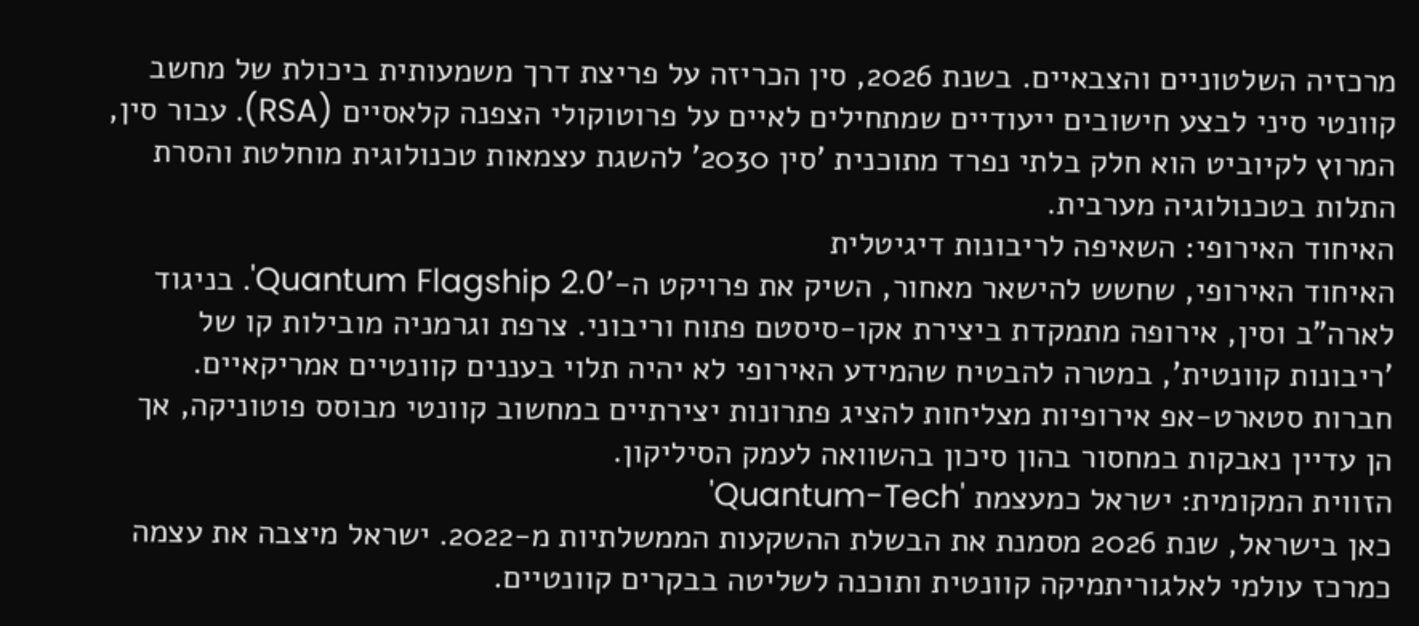מרכזיה השלטוניים והצבאיים. בשנת 2026, סין הכריזה על פריצת דרך משמעותית ביכולת של מחשב קוונטי סיני לבצע חישובים ייעודיים שמתחילים לאיים על פרוטוקולי הצפנה קלאסיים (RSA). עבור סין, המרוץ לקיוביט הוא חלק בלתי נפרד מתוכנית 'סין 2030' להשגת עצמאות טכנולוגית מוחלטת והסרת התלות בטכנולוגיה מערבית.
האיחוד האירופי: השאיפה לריבונות דיגיטלית
האיחוד האירופי, שחשש להישאר מאחור, השיק את פרויקט ה-'Quantum Flagship 2.0'. בניגוד לארה"ב וסין, אירופה מתמקדת ביצירת אקו-סיסטם פתוח וריבוני. צרפת וגרמניה מובילות קו של 'ריבונות קוונטית', במטרה להבטיח שהמידע האירופי לא יהיה תלוי בעננים קוונטיים אמריקאיים. חברות סטארט-אפ אירופיות מצליחות להציג פתרונות יצירתיים במחשוב קוונטי מבוסס פוטוניקה, אך הן עדיין נאבקות במחסור בהון סיכון בהשוואה לעמק הסיליקון.
הזווית המקומית: ישראל כמעצמת 'Quantum-Tech'
כאן בישראל, שנת 2026 מסמנת את הבשלת ההשקעות הממשלתיות מ-2022. ישראל מיצבה את עצמה כמרכז עולמי לאלגוריתמיקה קוונטית ותוכנה לשליטה בבקרים קוונטיים.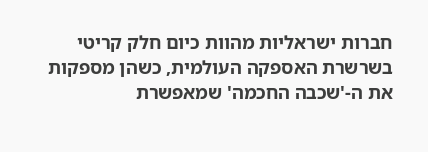חברות ישראליות מהוות כיום חלק קריטי בשרשרת האספקה העולמית, כשהן מספקות את ה-'שכבה החכמה' שמאפשרת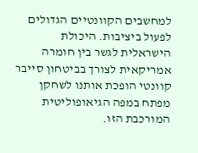למחשבים הקוונטיים הגדולים לפעול ביציבות. היכולת הישראלית לגשר בין חומרה אמריקאית לצורך בביטחון סייבר קוונטי הופכת אותנו לשחקן מפתח במפה הגיאופוליטית המורכבת הזו.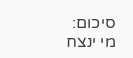סיכום: מי ינצח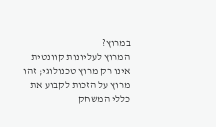במרוץ?
המרוץ לעליונות קוונטית אינו רק מרוץ טכנולוגי; זהו מרוץ על הזכות לקבוע את כללי המשחק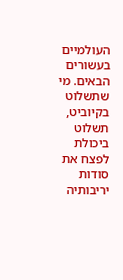העולמיים בעשורים הבאים. מי שתשלוט בקיוביט, תשלוט ביכולת לפצח את סודות יריבותיה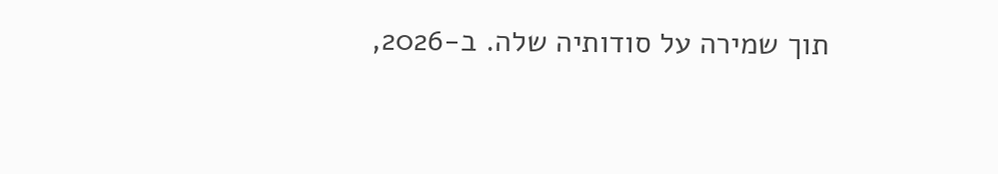תוך שמירה על סודותיה שלה. ב-2026,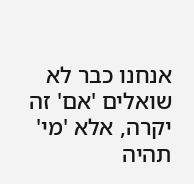אנחנו כבר לא שואלים 'אם' זה יקרה, אלא 'מי' תהיה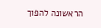הראשונה להפוך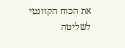את הכוח הקוונטי לשליטה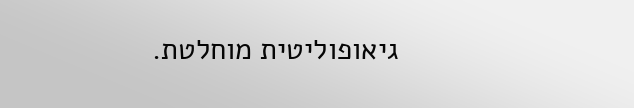גיאופוליטית מוחלטת.